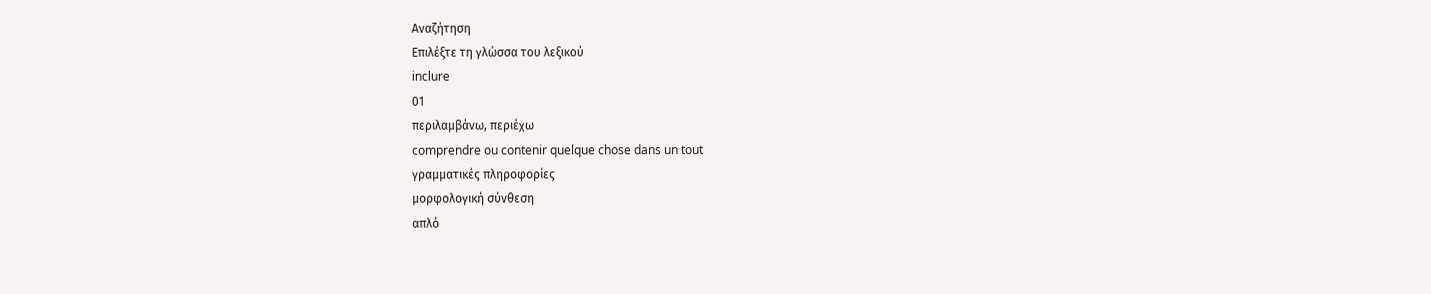Αναζήτηση
Επιλέξτε τη γλώσσα του λεξικού
inclure
01
περιλαμβάνω, περιέχω
comprendre ou contenir quelque chose dans un tout
γραμματικές πληροφορίες
μορφολογική σύνθεση
απλό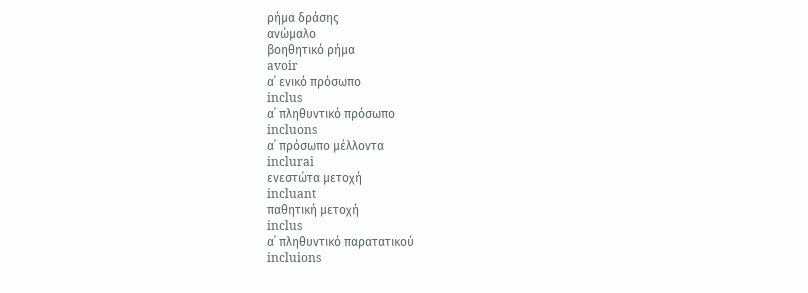ρήμα δράσης
ανώμαλο
βοηθητικό ρήμα
avoir
α΄ ενικό πρόσωπο
inclus
α΄ πληθυντικό πρόσωπο
incluons
α΄ πρόσωπο μέλλοντα
inclurai
ενεστώτα μετοχή
incluant
παθητική μετοχή
inclus
α΄ πληθυντικό παρατατικού
incluions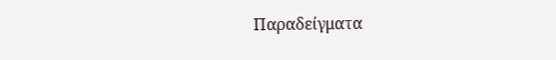Παραδείγματα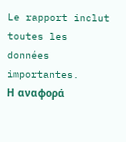Le rapport inclut toutes les données importantes.
Η αναφορά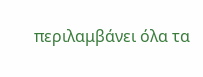περιλαμβάνει όλα τα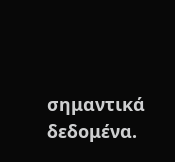σημαντικά δεδομένα.